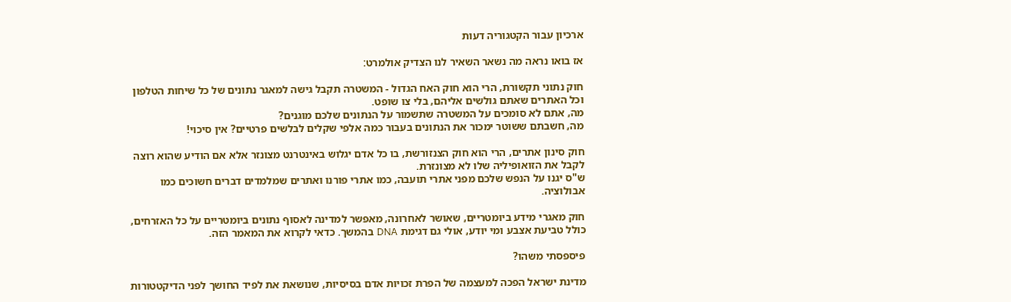ארכיון עבור הקטגוריה דעות

אז בואו נראה מה נשאר השאיר לנו הצדיק אולמרט:

חוק נתוני תקשורת, הרי הוא חוק האח הגדול - המשטרה תקבל גישה למאגר נתונים של כל שיחות הטלפון וכל האתרים שאתם גולשים אליהם, בלי צו שופט.
מה, אתם לא סומכים על המשטרה שתשמור על הנתונים שלכם מוגנים?
מה, חשבתם ששוטר ימכור את הנתונים בעבור כמה אלפי שקלים לבלשים פרטיים? אין סיכוי!

חוק סינון אתרים, הרי הוא חוק הצנזורשת, בו כל אדם יגלוש באינטרנט מצונזר אלא אם הודיע שהוא רוצה לקבל את הזואופיליה שלו לא מצונזרת.
ש"ס יגנו על הנפש שלכם מפני אתרי תועבה, כמו אתרי פורנו ואתרים שמלמדים דברים חשוכים כמו אבולוציה.

חוק מאגרי מידע ביומטריים, שאושר לאחרונה, מאפשר למדינה לאסוף נתונים ביומטריים על כל האזרחים, כולל טביעת אצבע ומי יודע, אולי גם דגימת DNA בהמשך. כדאי לקרוא את המאמר הזה.

פיספסתי משהו?

מדינת ישראל הפכה למעצמה של הפרת זכויות אדם בסיסיות, שנושאת את לפיד החושך לפני הדיקטטורות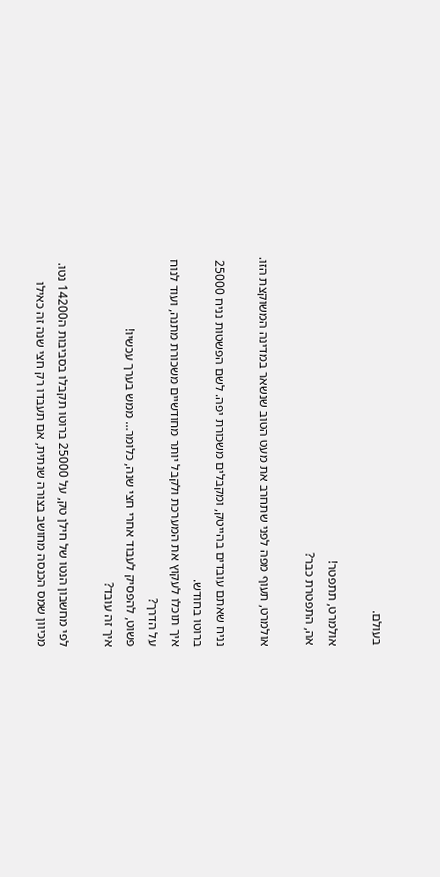בעולם.

אולמרט, תתפטר!
אה, התפטרת כבר?

אולמרט, תעוף מפה לפני שתחרב את מעט הטוב שנשאר במדינה המשוקצת הזו.

נניח שאתם עובדים בהייטק, ומקבלים משכורת יפה. לשם הפשטות נניח 25000 ברוטו בחודש.
איך תוכלו לעקוץ את המערכת ולקבל יותר מחודשיים משכורת מתנה, ועוד לנוח על הדרך?
פשוט, להפסיק לעבוד אחרי חצי שנה, כלומר… ממש בערך עכשיו!
איך זה עובד?

לפי מחשבון הנטו של חילן טק, על 25000 ברוטו תקבלו בסביבות ה14200 נטו.
מכיוון שמס הכנסה מחושב בצורה שנתית, אם תעבדו רק חצי שנה זה כאילו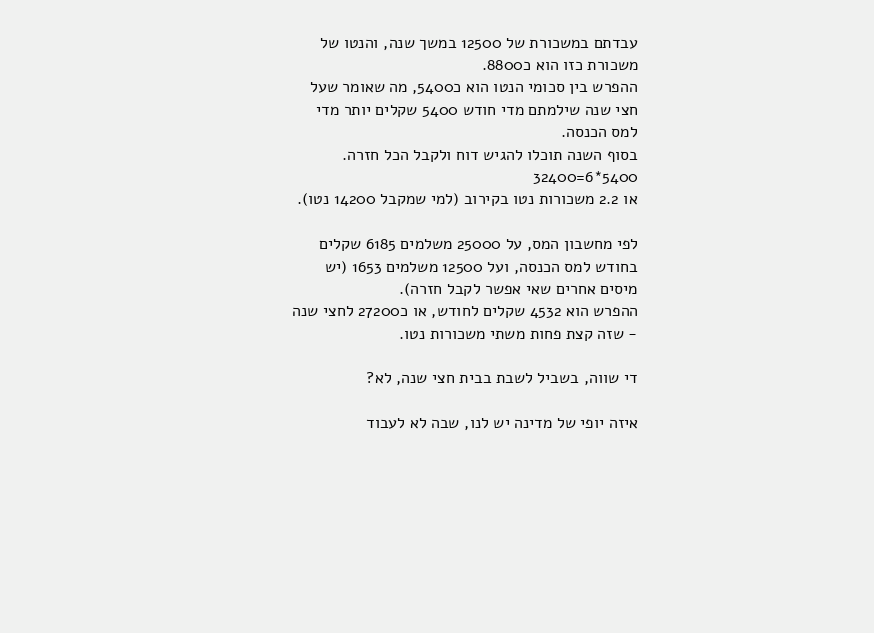עבדתם במשכורת של 12500 במשך שנה, והנטו של משכורת כזו הוא כ8800.
ההפרש בין סכומי הנטו הוא כ5400, מה שאומר שעל חצי שנה שילמתם מדי חודש 5400 שקלים יותר מדי למס הכנסה.
בסוף השנה תוכלו להגיש דוח ולקבל הכל חזרה.
5400*6=32400
או 2.2 משכורות נטו בקירוב (למי שמקבל 14200 נטו).

לפי מחשבון המס, על 25000 משלמים 6185 שקלים בחודש למס הכנסה, ועל 12500 משלמים 1653 (יש מיסים אחרים שאי אפשר לקבל חזרה).
ההפרש הוא 4532 שקלים לחודש, או כ27200 לחצי שנה - שזה קצת פחות משתי משכורות נטו.

די שווה, בשביל לשבת בבית חצי שנה, לא?

איזה יופי של מדינה יש לנו, שבה לא לעבוד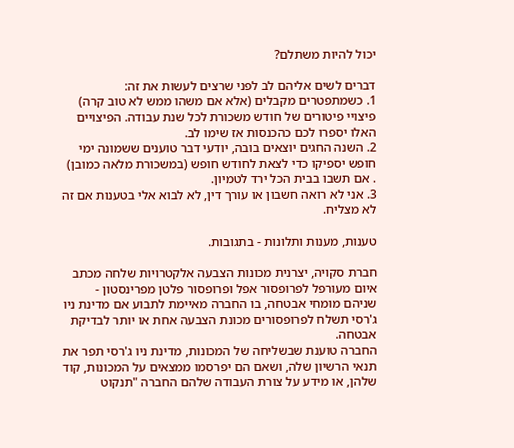יכול להיות משתלם?

דברים לשים אליהם לב לפני שרצים לעשות את זה:
1. כשמתפטרים מקבלים (אלא אם משהו ממש לא טוב קרה) פיצויי פיטורים של חודש משכורת לכל שנת עבודה. הפיצויים האלו יספרו לכם כהכנסות אז שימו לב.
2. השנה החגים יוצאים בובה, יודעי דבר טוענים ששמונה ימי חופש יספיקו כדי לצאת לחודש חופש (במשכורת מלאה כמובן) . אם תשבו בבית הכל ירד לטמיון.
3. אני לא רואה חשבון או עורך דין, לא לבוא אלי בטענות אם זה לא מצליח.

טענות, מענות ותלונות - בתגובות.

חברת סקויה, יצרנית מכונות הצבעה אלקטרויות שלחה מכתב איום מעורפל לפרופסור אפל ופרופסור פלטן מפרינסטון - שניהם מומחי אבטחה, בו החברה מאיימת לתבוע אם מדינת ניו ג'רסי תשלח לפרופסורים מכונת הצבעה אחת או יותר לבדיקת אבטחה.
החברה טוענת שבשליחה של המכונות, מדינת ניו ג'רסי תפר את תנאי הרשיון שלה, ושאם הם יפרסמו ממצאים על המכונות, קוד שלהן, או מידע על צורת העבודה שלהם החברה "תנקוט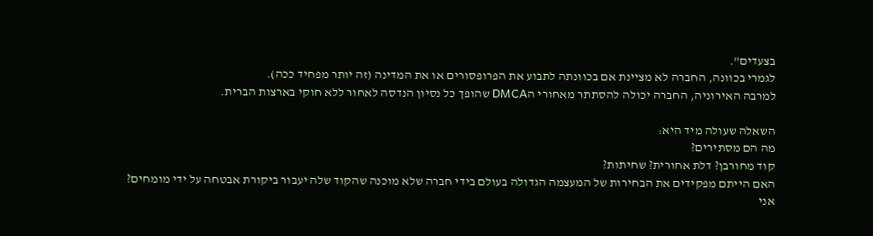בצעדים".
לגמרי בכוונה, החברה לא מציינת אם בכוונתה לתבוע את הפרופסורים או את המדינה (זה יותר מפחיד ככה).
למרבה האירוניה, החברה יכולה להסתתר מאחורי הDMCA שהופך כל נסיון הנדסה לאחור ללא חוקי בארצות הברית.

השאלה שעולה מיד היא:
מה הם מסתירים?
קוד מחורבן? דלת אחורית? שחיתות?
האם הייתם מפקידים את הבחירות של המעצמה הגדולה בעולם בידי חברה שלא מוכנה שהקוד שלה יעבור ביקורת אבטחה על ידי מומחים?
אני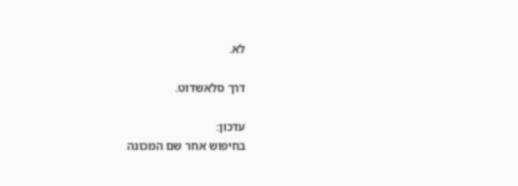לא.

דרך סלאשדוט.

עדכון:
בחיפוש אחר שם המכונה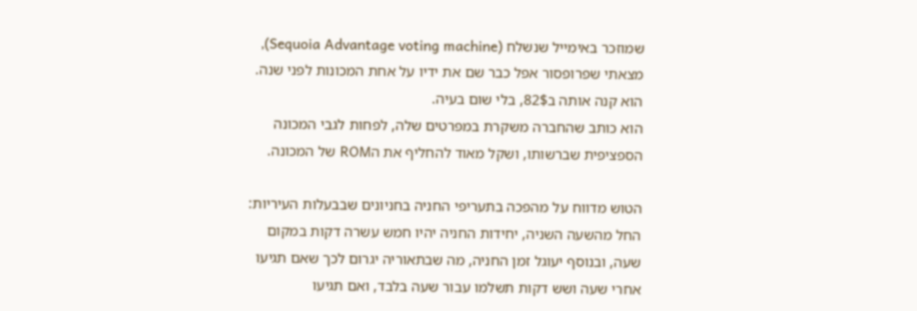שמוזכר באימייל שנשלח (Sequoia Advantage voting machine), מצאתי שפרופסור אפל כבר שם את ידיו על אחת המכונות לפני שנה.
הוא קנה אותה ב82$, בלי שום בעיה.
הוא כותב שהחברה משקרת במפרטים שלה, לפחות לגבי המכונה הספציפית שברשותו, ושקל מאוד להחליף את הROM של המכונה.

הטוש מדווח על מהפכה בתעריפי החניה בחניונים שבבעלות העיריות:
החל מהשעה השניה, יחידות החניה יהיו חמש עשרה דקות במקום שעה, ובנוסף יעוגל זמן החניה, מה שבתאוריה יגרום לכך שאם תגיעו אחרי שעה ושש דקות תשלמו עבור שעה בלבד, ואם תגיעו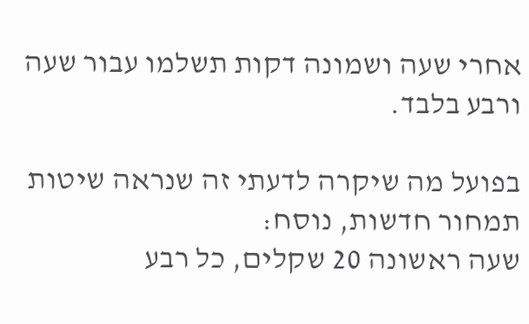אחרי שעה ושמונה דקות תשלמו עבור שעה ורבע בלבד.

בפועל מה שיקרה לדעתי זה שנראה שיטות תמחור חדשות, נוסח:
שעה ראשונה 20 שקלים, כל רבע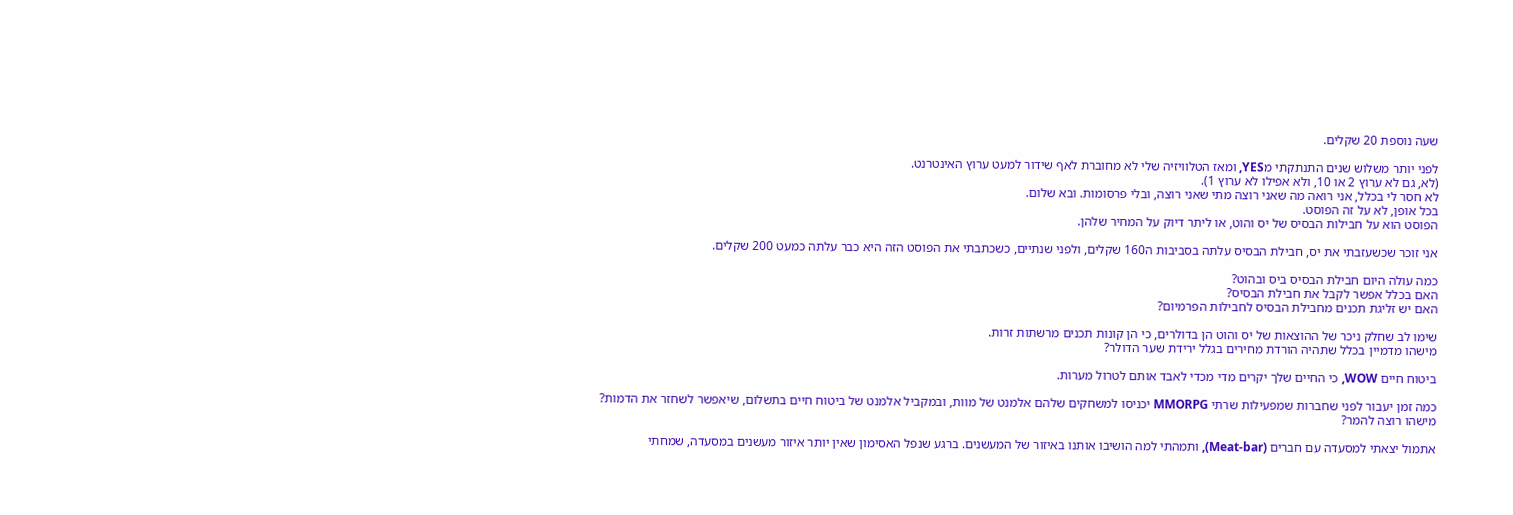שעה נוספת 20 שקלים.

לפני יותר משלוש שנים התנתקתי מYES, ומאז הטלוויזיה שלי לא מחוברת לאף שידור למעט ערוץ האינטרנט.
(לא, גם לא ערוץ 2 או 10, ולא אפילו לא ערוץ 1).
לא חסר לי בכלל, אני רואה מה שאני רוצה מתי שאני רוצה, ובלי פרסומות. ובא שלום.
בכל אופן, לא על זה הפוסט.
הפוסט הוא על חבילות הבסיס של יס והוט, או ליתר דיוק על המחיר שלהן.

אני זוכר שכשעזבתי את יס, חבילת הבסיס עלתה בסביבות ה160 שקלים, ולפני שנתיים, כשכתבתי את הפוסט הזה היא כבר עלתה כמעט 200 שקלים.

כמה עולה היום חבילת הבסיס ביס ובהוט?
האם בכלל אפשר לקבל את חבילת הבסיס?
האם יש זליגת תכנים מחבילת הבסיס לחבילות הפרמיום?

שימו לב שחלק ניכר של ההוצאות של יס והוט הן בדולרים, כי הן קונות תכנים מרשתות זרות.
מישהו מדמיין בכלל שתהיה הורדת מחירים בגלל ירידת שער הדולר?

ביטוח חיים WOW, כי החיים שלך יקרים מדי מכדי לאבד אותם לטרול מערות.

כמה זמן יעבור לפני שחברות שמפעילות שרתי MMORPG יכניסו למשחקים שלהם אלמנט של מוות, ובמקביל אלמנט של ביטוח חיים בתשלום, שיאפשר לשחזר את הדמות?
מישהו רוצה להמר?

אתמול יצאתי למסעדה עם חברים (Meat-bar), ותמהתי למה הושיבו אותנו באיזור של המעשנים. ברגע שנפל האסימון שאין יותר איזור מעשנים במסעדה, שמחתי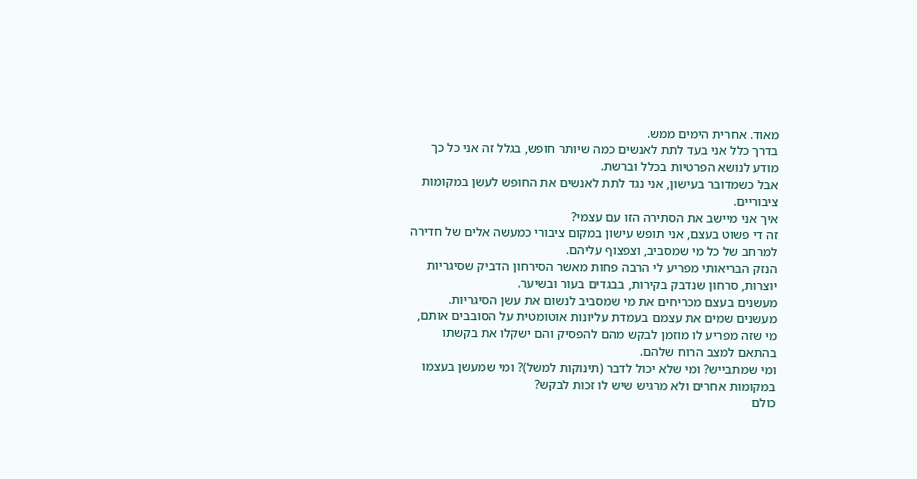מאוד. אחרית הימים ממש.
בדרך כלל אני בעד לתת לאנשים כמה שיותר חופש, בגלל זה אני כל כך מודע לנושא הפרטיות בכלל וברשת.
אבל כשמדובר בעישון, אני נגד לתת לאנשים את החופש לעשן במקומות ציבוריים.
איך אני מיישב את הסתירה הזו עם עצמי?
זה די פשוט בעצם, אני תופש עישון במקום ציבורי כמעשה אלים של חדירה למרחב של כל מי שמסביב, וצפצוף עליהם.
הנזק הבריאותי מפריע לי הרבה פחות מאשר הסירחון הדביק שסיגריות יוצרות, סרחון שנדבק בקירות, בבגדים בעור ובשיער.
מעשנים בעצם מכריחים את מי שמסביב לנשום את עשן הסיגריות.
מעשנים שמים את עצמם בעמדת עליונות אוטומטית על הסובבים אותם, מי שזה מפריע לו מוזמן לבקש מהם להפסיק והם ישקלו את בקשתו בהתאם למצב הרוח שלהם.
ומי שמתבייש? ומי שלא יכול לדבר (תינוקות למשל)? ומי שמעשן בעצמו במקומות אחרים ולא מרגיש שיש לו זכות לבקש?
כולם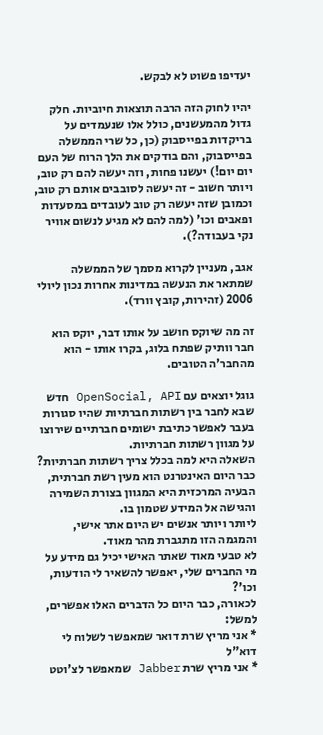יעדיפו פשוט לא לבקש.

יהיו לחוק הזה הרבה תוצאות חיוביות. חלק גדול מהמעשנים, כולל אלו שנעמדים על בריקדות בפייסבוק (כן, כל שרי הממשלה בפייסבוק, והם בודקים את הלך הרוח של העם יום יום!) יעשנו פחות, וזה יעשה להם רק טוב, ויותר חשוב - זה יעשה לסובבים אותם רק טוב, וכמובן שזה יעשה רק טוב לעובדים במסעדות ופאבים וכו' (למה להם לא מגיע לנשום אוויר נקי בעבודה?).

אגב, מעניין לקרוא מסמך של הממשלה שמתאר את הנעשה במדינות אחרות נכון ליולי 2006 (זהירות, קובץ וורד).

זה מה שיוקס חושב על אותו דבר, יוקס הוא חבר וותיק שפתח בלוג, בקרו אותו - הוא מהחבר'ה הטובים.

גוגל יוצאים עם OpenSocial, API חדש שבא לחבר בין רשתות חברתיות שהיו סגורות בעבר לאפשר כתיבת ישומים חברתיים שירוצו על מגוון רשתות חברתיות.
השאלה היא למה בכלל צריך רשתות חברתיות?
כבר היום האינטרנט הוא מעין רשת חברתית, הבעיה המרכזית היא המגוון בצורת השמירה והגישה אל המידע שטמון בו.
ליותר ויותר אנשים יש היום אתר אישי, והמגמה הזו מתגברת מהר מאוד.
לא טבעי מאוד שאתר האישי יכיל גם מידע על מי החברים שלי, יאפשר להשאיר לי הודעות, וכו'?
לכאורה, כבר היום כל הדברים האלו אפשרים, למשל:
* אני מריץ שרת דואר שמאפשר לשלוח לי דוא"ל
* אני מריץ שרת Jabber שמאפשר לצ'וטט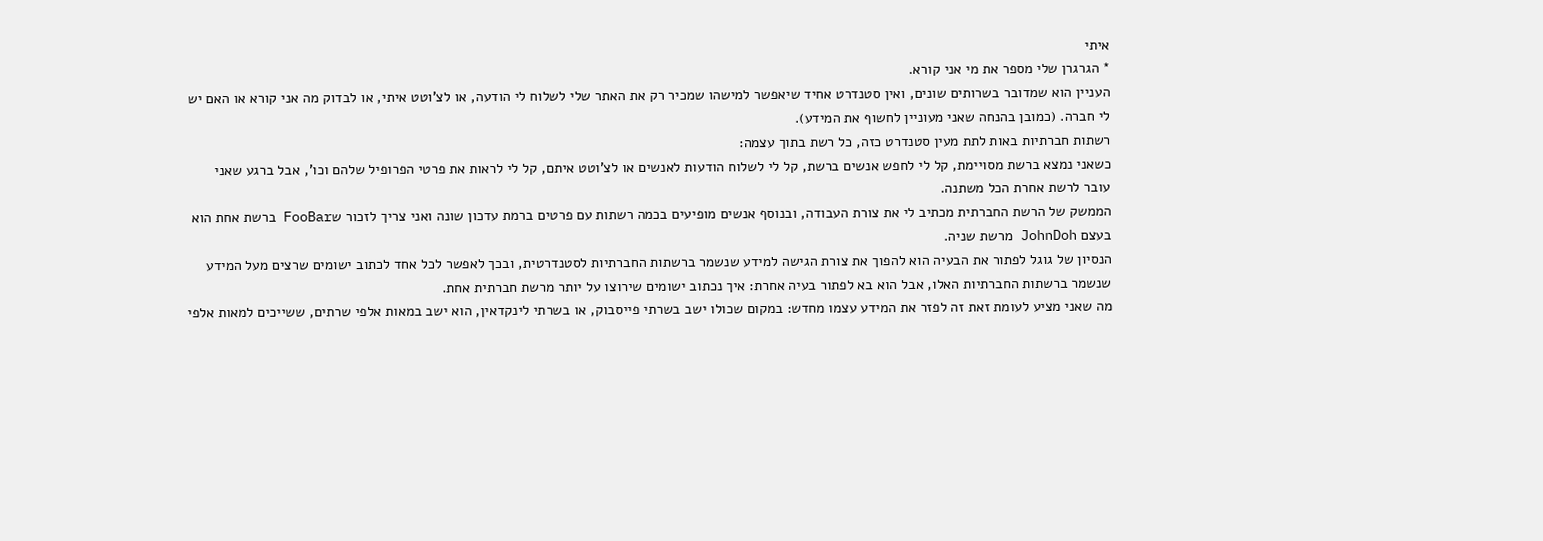איתי
* הגרגרן שלי מספר את מי אני קורא.
העניין הוא שמדובר בשרותים שונים, ואין סטנדרט אחיד שיאפשר למישהו שמכיר רק את האתר שלי לשלוח לי הודעה, או לצ'וטט איתי, או לבדוק מה אני קורא או האם יש לי חברה. (כמובן בהנחה שאני מעוניין לחשוף את המידע).
רשתות חברתיות באות לתת מעין סטנדרט כזה, כל רשת בתוך עצמה:
כשאני נמצא ברשת מסויימת, קל לי לחפש אנשים ברשת, קל לי לשלוח הודעות לאנשים או לצ'וטט איתם, קל לי לראות את פרטי הפרופיל שלהם וכו', אבל ברגע שאני עובר לרשת אחרת הכל משתנה.
הממשק של הרשת החברתית מכתיב לי את צורת העבודה, ובנוסף אנשים מופיעים בכמה רשתות עם פרטים ברמת עדכון שונה ואני צריך לזכור שFooBar ברשת אחת הוא בעצם JohnDoh מרשת שניה.
הנסיון של גוגל לפתור את הבעיה הוא להפוך את צורת הגישה למידע שנשמר ברשתות החברתיות לסטנדרטית, ובכך לאפשר לכל אחד לכתוב ישומים שרצים מעל המידע שנשמר ברשתות החברתיות האלו, אבל הוא בא לפתור בעיה אחרת: איך נכתוב ישומים שירוצו על יותר מרשת חברתית אחת.
מה שאני מציע לעומת זאת זה לפזר את המידע עצמו מחדש: במקום שכולו ישב בשרתי פייסבוק, או בשרתי לינקדאין, הוא ישב במאות אלפי שרתים, ששייכים למאות אלפי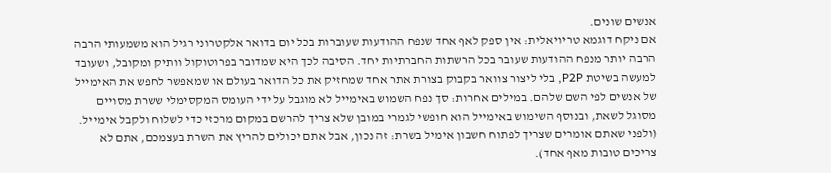אנשים שונים.
אם ניקח דוגמא טריויאלית: אין ספק לאף אחד שנפח ההודעות שעוברות בכל יום בדואר אלקטרוני רגיל הוא משמעותי הרבה הרבה יותר מנפח ההודעות שעובר בכל הרשתות החברתיות יחד. הסיבה לכך היא שמדובר בפרוטוקול וותיק ומקובל, ושעובד למעשה בשיטת P2P, בלי ליצור צוואר בקבוק בצורת אתר אחד שמחזיק את כל הדואר בעולם או שמאפשר לחפש את האימייל של אנשים לפי השם שלהם. במילים אחרות: סך נפח השמוש באימייל לא מוגבל על ידי העומס המקסימלי ששרת מסויים מסוגל לשאת, ובנוסף השימוש באימייל הוא חופשי לגמרי במובן שלא צריך להרשם במקום מרכזי כדי לשלוח ולקבל אימייל. (ולפני שאתם אומרים שצריך לפתוח חשבון אימיל בשרת: זה נכון, אבל אתם יכולים להריץ את השרת בעצמכם, אתם לא צריכים טובות מאף אחד).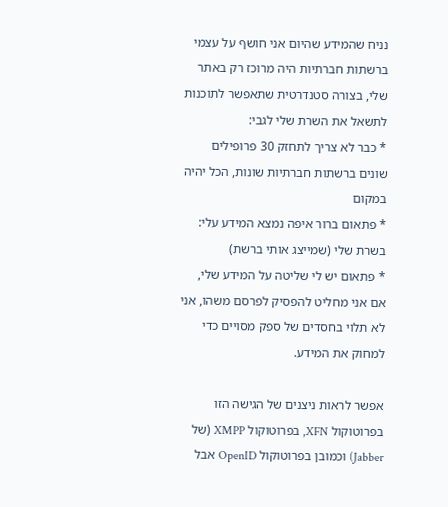נניח שהמידע שהיום אני חושף על עצמי ברשתות חברתיות היה מרוכז רק באתר שלי, בצורה סטנדרטית שתאפשר לתוכנות לתשאל את השרת שלי לגבי:
* כבר לא צריך לתחזק 30 פרופילים שונים ברשתות חברתיות שונות, הכל יהיה במקום
* פתאום ברור איפה נמצא המידע עלי: בשרת שלי (שמייצג אותי ברשת)
* פתאום יש לי שליטה על המידע שלי, אם אני מחליט להפסיק לפרסם משהו, אני לא תלוי בחסדים של ספק מסויים כדי למחוק את המידע.

אפשר לראות ניצנים של הגישה הזו בפרוטוקול XFN, בפרוטוקול XMPP (של Jabber) וכמובן בפרוטוקול OpenID אבל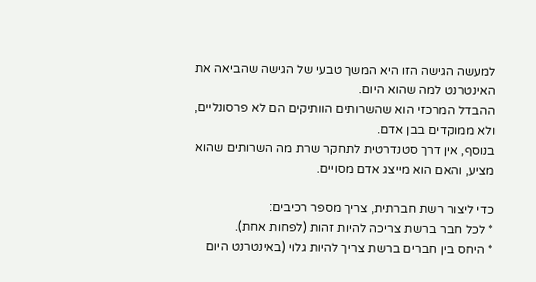למעשה הגישה הזו היא המשך טבעי של הגישה שהביאה את האינטרנט למה שהוא היום.
ההבדל המרכזי הוא שהשרותים הוותיקים הם לא פרסונליים, ולא ממוקדים בבן אדם.
בנוסף, אין דרך סטנדרטית לתחקר שרת מה השרותים שהוא מציע, והאם הוא מייצג אדם מסויים.

כדי ליצור רשת חברתית, צריך מספר רכיבים:
* לכל חבר ברשת צריכה להיות זהות (לפחות אחת).
* היחס בין חברים ברשת צריך להיות גלוי (באינטרנט היום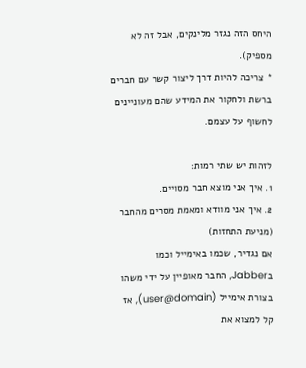היחס הזה נגזר מלינקים, אבל זה לא מספיק).
* צריכה להיות דרך ליצור קשר עם חברים ברשת ולחקור את המידע שהם מעוניינים לחשוף על עצמם.

לזהות יש שתי רמות:
1. איך אני מוצא חבר מסויים.
2. איך אני מוודא ומאמת מסרים מהחבר (מניעת התחזות)
אם נגדיר, שכמו באימייל וכמו בJabber, החבר מאופיין על ידי משהו בצורת אימייל (user@domain), אז קל למצוא את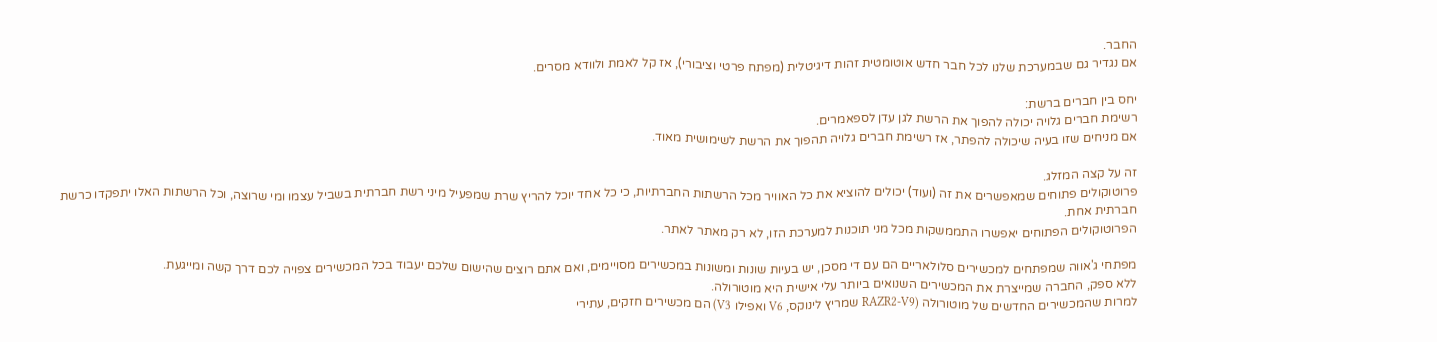החבר.
אם נגדיר גם שבמערכת שלנו לכל חבר חדש אוטומטית זהות דיגיטלית (מפתח פרטי וציבורי), אז קל לאמת ולוודא מסרים.

יחס בין חברים ברשת:
רשימת חברים גלויה יכולה להפוך את הרשת לגן עדן לספאמרים.
אם מניחים שזו בעיה שיכולה להפתר, אז רשימת חברים גלויה תהפוך את הרשת לשימושית מאוד.

זה על קצה המזלג.
פרוטוקולים פתוחים שמאפשרים את זה (ועוד) יכולים להוציא את כל האוויר מכל הרשתות החברתיות, כי כל אחד יוכל להריץ שרת שמפעיל מיני רשת חברתית בשביל עצמו ומי שרוצה, וכל הרשתות האלו יתפקדו כרשת חברתית אחת.
הפרוטוקולים הפתוחים יאפשרו התממשקות מכל מני תוכנות למערכת הזו, לא רק מאתר לאתר.

מפתחי ג'אווה שמפתחים למכשירים סלולאריים הם עם די מסכן, יש בעיות שונות ומשונות במכשירים מסויימים, ואם אתם רוצים שהישום שלכם יעבוד בכל המכשירים צפויה לכם דרך קשה ומייגעת.
ללא ספק, החברה שמייצרת את המכשירים השנואים ביותר עלי אישית היא מוטורולה.
למרות שהמכשירים החדשים של מוטורולה (RAZR2-V9 שמריץ לינוקס, V6 ואפילו V3) הם מכשירים חזקים, עתירי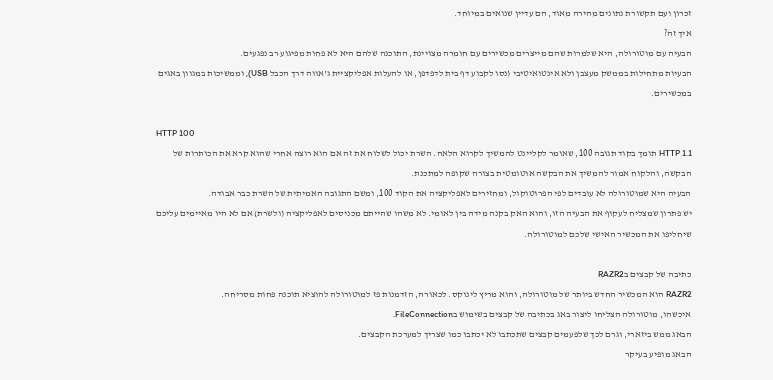זכרון ועם תקשורת נתונים מהירה מאוד, הם עדיין שנואים במיוחד.
איך זה?
הבעיה עם מוטורולה, היא שלמרות שהם מייצרים מכשירים עם חומרה מצויינת, התוכנה שלהם היא לא פחות מפיגוע רב נפגעים.
הבעיות מתחילות בממשק מעצבן ולא אינטואיטיבי (נסו לקבוע דף בית לדפדפן, או להעלות אפליקציית ג'אווה דרך הכבל USB), וממשיכות במגוון באגים במכשירים.

HTTP 100
HTTP 1.1 תומך בקוד תגובה 100, שאומר לקליינט להמשיך לקרוא הלאה. השרת יכול לשלוח את זה אם הוא רוצה אחרי שהוא קרא את הכותרות של הבקשה, והלקוח אמור להמשיך את הבקשה אוטומטית בצורה שקופה למתכנת.
הבעיה היא שמוטורולה לא עובדים לפי הפרוטוקול, ומחזירים לאפליקציה את הקוד 100, ומשם התגובה האמיתית של השרת כבר אבודה.
יש פתרון שמצליח לעקוף את הבעיה הזו, והוא האק בקנה מידה בין לאומי. לא משהו שהייתם מכניסים לאפליקציה (ולשרת) אם לא היו מאיימים עליכם שיחליפו את המכשיר האישי שלכם למוטורולה.

כתיבה של קבצים בRAZR2
RAZR2 הוא המכשיר החדש ביותר של מוטורולה, והוא מריץ לינוקס. לכאורה, הזדמנות פז למוטורולה להוציא תוכנה פחות מסריחה.
איכשהו, מוטורולה הצליחו ליצור באג בכתיבה של קבצים בשימוש בFileConnection.
הבאג ממש ביזארי, וגרם לכך שלפעמים קבצים שתכתבו לא יכתבו כמו שצריך למערכת הקבצים.
הבאג מופיע בעיקר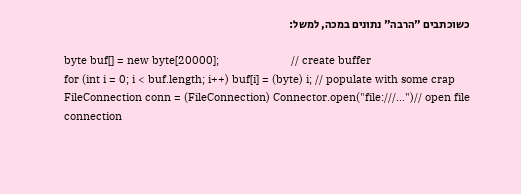כשוכתבים "הרבה" נתונים במכה, למשל:

byte buf[] = new byte[20000];                        // create buffer
for (int i = 0; i < buf.length; i++) buf[i] = (byte) i; // populate with some crap
FileConnection conn = (FileConnection) Connector.open("file:///…")// open file connection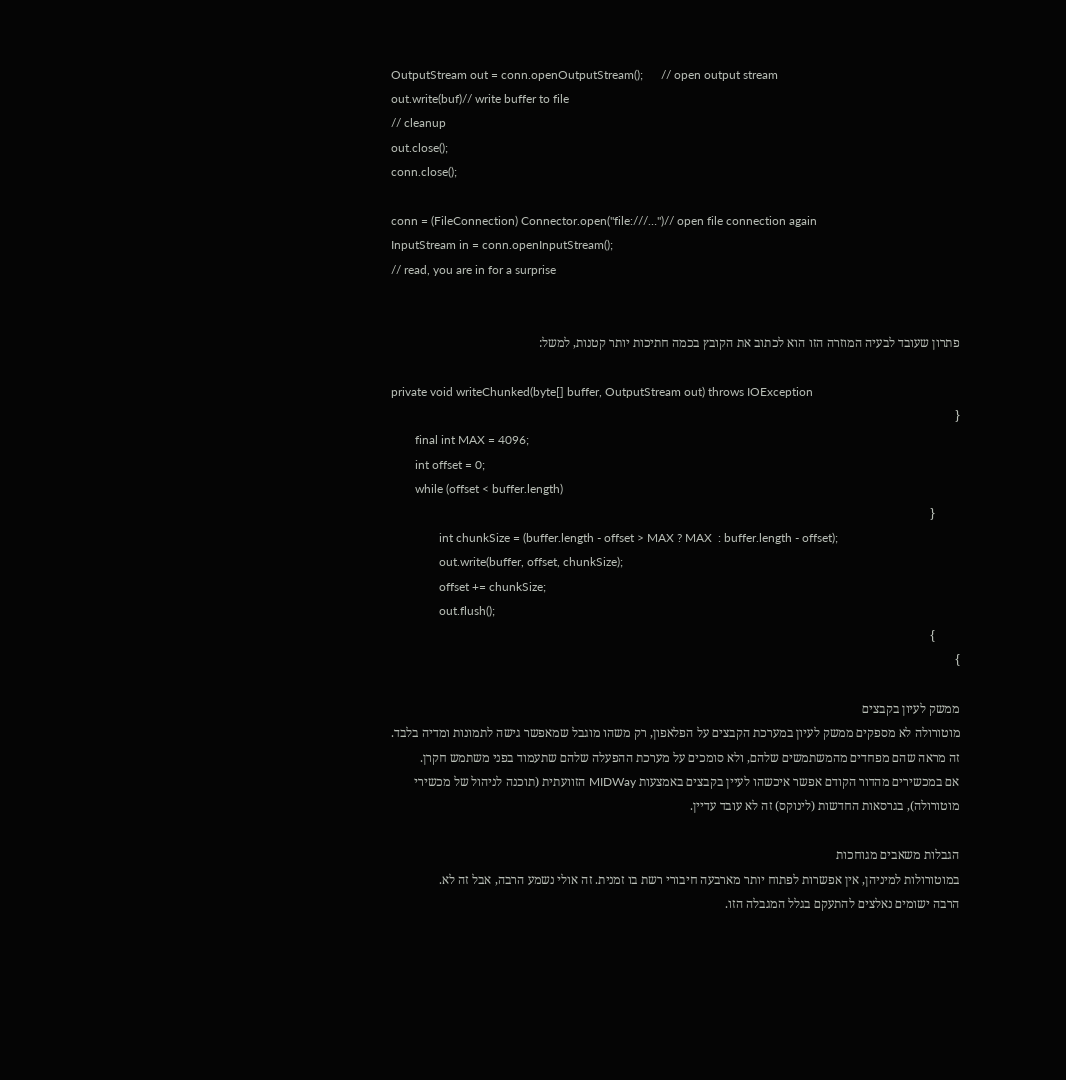OutputStream out = conn.openOutputStream();      // open output stream
out.write(buf)// write buffer to file
// cleanup
out.close();
conn.close();

conn = (FileConnection) Connector.open("file:///…")// open file connection again
InputStream in = conn.openInputStream();
// read, you are in for a surprise


פתרון שעובד לבעיה המוזרה הזו הוא לכתוב את הקובץ בכמה חתיכות יותר קטנות, למשל:

private void writeChunked(byte[] buffer, OutputStream out) throws IOException
{
        final int MAX = 4096;
        int offset = 0;
        while (offset < buffer.length)
        {
                int chunkSize = (buffer.length - offset > MAX ? MAX  : buffer.length - offset);
                out.write(buffer, offset, chunkSize);
                offset += chunkSize;
                out.flush();
        }
}

ממשק לעיון בקבצים
מוטורולה לא מספקים ממשק לעיון במערכת הקבצים על הפלאפון, רק משהו מוגבל שמאפשר גישה לתמונות ומדיה בלבד.
זה מראה שהם מפחדים מהמשתמשים שלהם, ולא סומכים על מערכת ההפעלה שלהם שתעמוד בפני משתמש חקרן.
אם במכשירים מהדור הקודם אפשר איכשהו לעיין בקבצים באמצעות MIDWay הזוועתית (תוכנה לניהול של מכשירי מוטורולה), בגרסאות החדשות (לינוקס) זה לא עובד עדיין.

הגבלות משאבים מגוחכות
במוטורולות למיניהן, אין אפשרות לפתוח יותר מארבעה חיבורי רשת בו זמנית. זה אולי נשמע הרבה, אבל זה לא.
הרבה ישומים נאלצים להתעקם בגלל המגבלה הזו.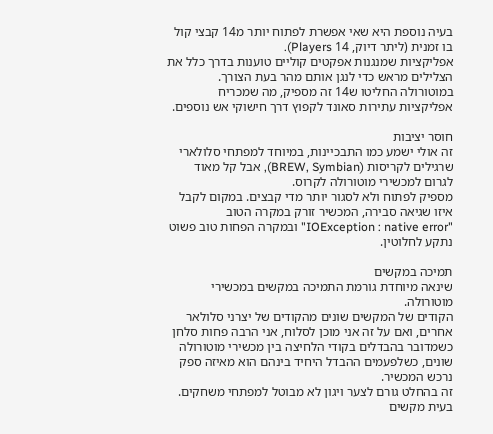בעיה נוספת היא שאי אפשרת לפתוח יותר מ14 קבצי קול בו זמנית (ליתר דיוק, 14 Players).
אפליקציות שמנגנות אפקטים קוליים טוענות בדרך כלל את הצלילים מראש כדי לנגן אותם מהר בעת הצורך. במוטורולה החליטו ש14 זה מספיק, מה שמכריח אפליקציות עתירות סאונד לקפוץ דרך חישוקי אש נוספים.

חוסר יציבות
זה אולי ישמע כמו התבכיינות, במיוחד למפתחי סלולארי שרגילים לקריסות (BREW, Symbian), אבל קל מאוד לגרום למכשירי מוטורולה לקרוס.
מספיק לפתוח ולא לסגור יותר מדי קבצים. במקום לקבל איזו שגיאה סבירה, המכשיר זורק במקרה הטוב "IOException : native error" ובמקרה הפחות טוב פשוט נתקע לחלוטין.

תמיכה במקשים
שינאה מיוחדת גורמת התמיכה במקשים במכשירי מוטורולה.
הקודים של המקשים שונים מהקודים של יצרני סלולאר אחרים, ואם על זה אני מוכן לסלוח, אני הרבה פחות סלחן כשמדובר בהבדלים בקודי הלחיצה בין מכשירי מוטורולה שונים, כשלפעמים ההבדל היחיד בינהם הוא מאיזה ספק נרכש המכשיר.
זה בהחלט גורם לצער ויגון לא מבוטל למפתחי משחקים.
בעית מקשים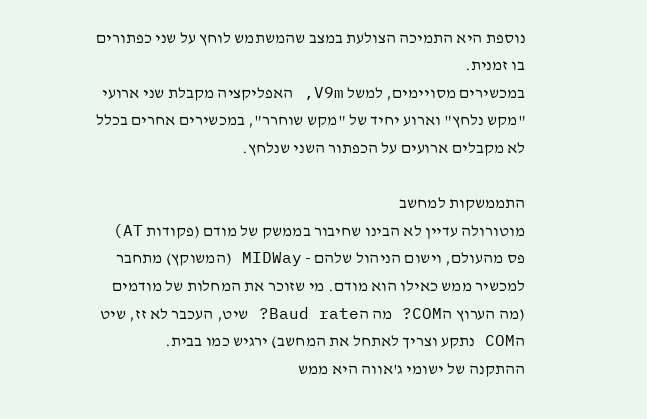נוספת היא התמיכה הצולעת במצב שהמשתמש לוחץ על שני כפתורים בו זמנית.
במכשירים מסויימים, למשל V9m, האפליקציה מקבלת שני ארועי "מקש נלחץ" וארוע יחיד של "מקש שוחרר", במכשירים אחרים בכלל לא מקבלים ארועים על הכפתור השני שנלחץ.

התממשקות למחשב
מוטורולה עדיין לא הבינו שחיבור בממשק של מודם (פקודות AT) פס מהעולם, וישום הניהול שלהם - MIDWay (המשוקץ) מתחבר למכשיר ממש כאילו הוא מודם. מי שזוכר את המחלות של מודמים (מה הערוץ הCOM? מה הBaud rate? שיט, העכבר לא זז, שיט הCOM נתקע וצריך לאתחל את המחשב) ירגיש כמו בבית.
ההתקנה של ישומי ג'אווה היא ממש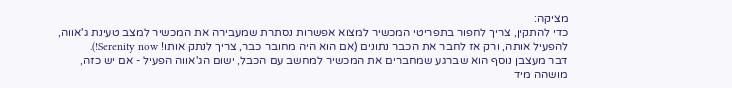מציקה:
כדי להתקין, צריך לחפור בתפריטי המכשיר למצוא אפשרות נסתרת שמעבירה את המכשיר למצב טעינת ג'אווה, להפעיל אותה, ורק אז לחבר את הכבר נתונים (אם הוא היה מחובר כבר, צריך לנתק אותו! Serenity now!).
דבר מעצבן נוסף הוא שברגע שמחברים את המכשיר למחשב עם הכבל, ישום הג'אווה הפעיל - אם יש כזה, מושהה מיד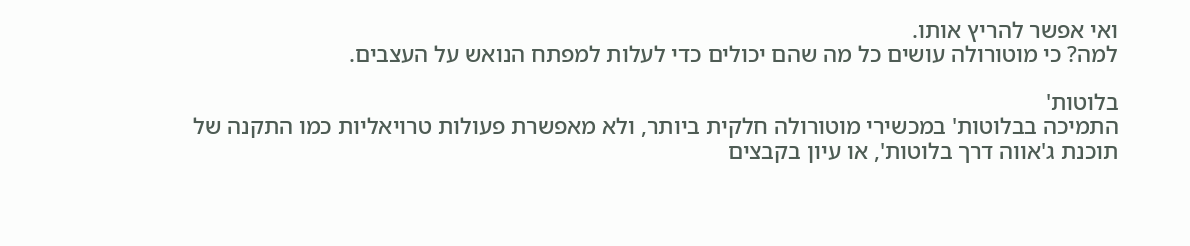ואי אפשר להריץ אותו.
למה? כי מוטורולה עושים כל מה שהם יכולים כדי לעלות למפתח הנואש על העצבים.

בלוטות'
התמיכה בבלוטות' במכשירי מוטורולה חלקית ביותר, ולא מאפשרת פעולות טרויאליות כמו התקנה של תוכנת ג'אווה דרך בלוטות', או עיון בקבצים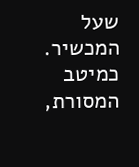שעל המכשיר.
כמיטב המסורת,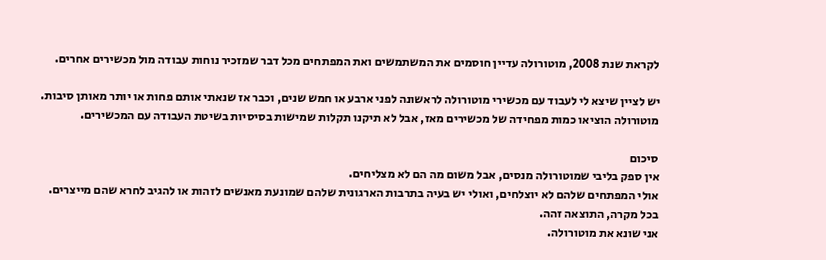לקראת שנת 2008, מוטורולה עדיין חוסמים את המשתמשים ואת המפתחים מכל דבר שמזכיר נוחות עבודה מול מכשירים אחרים.

יש לציין שיצא לי לעבוד עם מכשירי מוטורולה לראשונה לפני ארבע או חמש שנים, וכבר אז שנאתי אותם פחות או יותר מאותן סיבות.
מוטורולה הוציאו כמות מפחידה של מכשירים מאז, אבל לא תיקנו תקלות שמישות בסיסיות בשיטת העבודה עם המכשירים.

סיכום
אין ספק בליבי שמוטורולה מנסים, אבל משום מה הם לא מצליחים.
אולי המפתחים שלהם לא יוצלחים, ואולי יש בעיה בתרבות הארגונית שלהם שמונעת מאנשים לזהות או להגיב לחרא שהם מייצרים.
בכל מקרה, התוצאה זהה.
אני שונא את מוטורולה.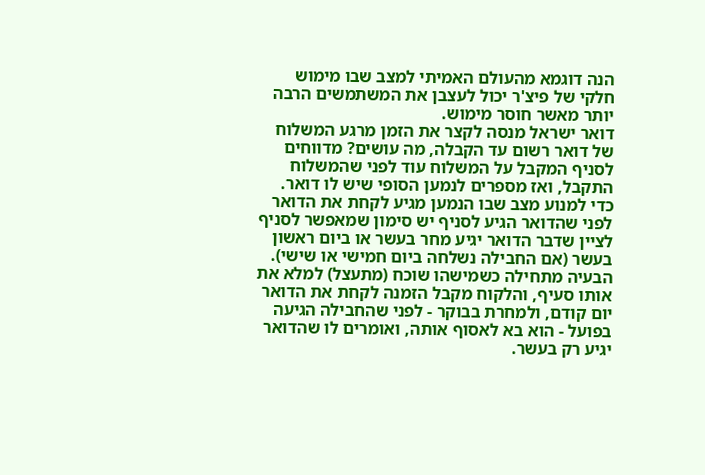הנה דוגמא מהעולם האמיתי למצב שבו מימוש חלקי של פיצ'ר יכול לעצבן את המשתמשים הרבה יותר מאשר חוסר מימוש.
דואר ישראל מנסה לקצר את הזמן מרגע המשלוח של דואר רשום עד הקבלה, מה עושים? מדווחים לסניף המקבל על המשלוח עוד לפני שהמשלוח התקבל, ואז מספרים לנמען הסופי שיש לו דואר.
כדי למנוע מצב שבו הנמען מגיע לקחת את הדואר לפני שהדואר הגיע לסניף יש סימון שמאפשר לסניף לציין שדבר הדואר יגיע מחר בעשר או ביום ראשון בעשר (אם החבילה נשלחה ביום חמישי או שישי).
הבעיה מתחילה כשמישהו שוכח (מתעצל) למלא את אותו סעיף, והלקוח מקבל הזמנה לקחת את הדואר יום קודם, ולמחרת בבוקר - לפני שהחבילה הגיעה בפועל - הוא בא לאסוף אותה, ואומרים לו שהדואר יגיע רק בעשר.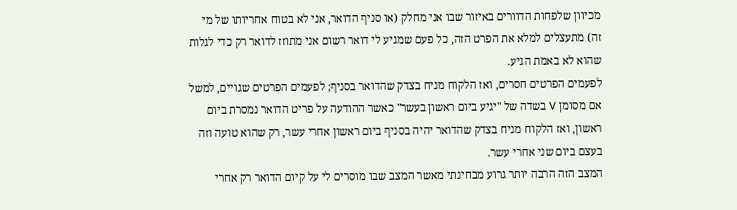מכיוון שלפחות הדוורים באיזור שבו אני מחלק (או סניף הדואר, אני לא בטוח אחריותו של מי זה) מתעצלים למלא את הפרט הזה, כל פעם שמגיע לי דואר רשום אני מתוזז לדואר רק כדי לגלות שהוא לא באמת הגיע.
לפעמים הפרטים חסרים, ואז הלקוח מניח בצדק שהדואר בסניף; לפעמים הפרטים שגויים, למשל אם מסומן V בשדה של "יגיע ביום ראשון בעשר" כאשר ההודעה על פריט הדואר נמסרת ביום ראשון, ואז הלקוח מניח בצדק שהדואר יהיה בסניף ביום ראשון אחרי עשר, רק שהוא טועה וזה בעצם ביום שני אחרי עשר.
המצב הזה הרבה יותר גרוע מבחינתי מאשר המצב שבו מוסרים לי על קיום הדואר רק אחרי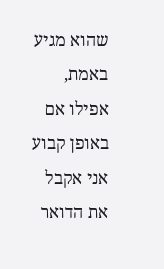שהוא מגיע באמת, אפילו אם באופן קבוע אני אקבל את הדואר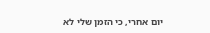יום אחרי, כי הזמן שלי לא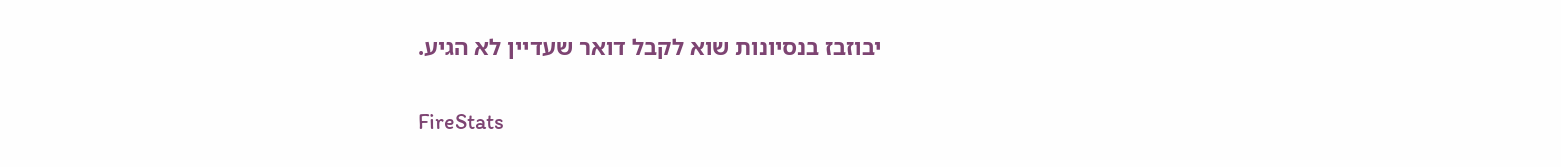יבוזבז בנסיונות שוא לקבל דואר שעדיין לא הגיע.

FireStats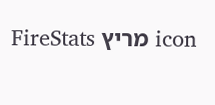icon מריץ FireStats